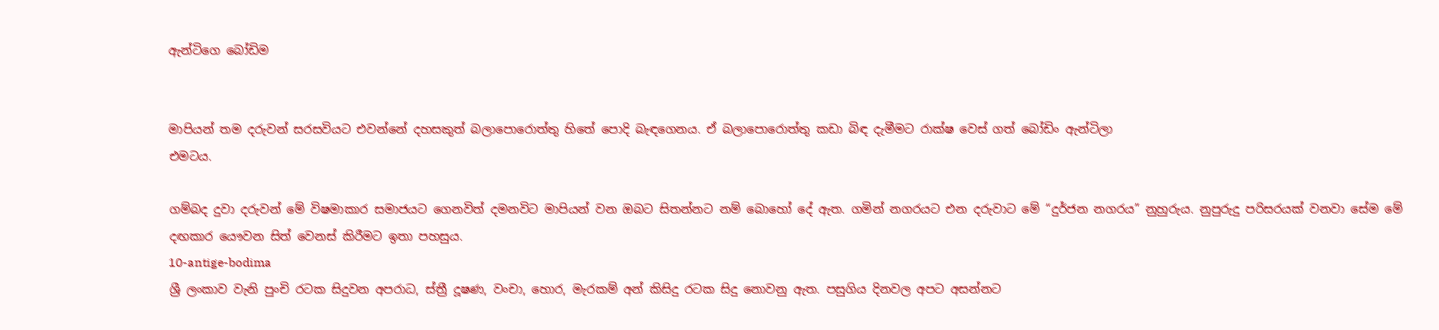ඇන්ටිගෙ බෝඩිම


මාපියන් තම දරුවන් සරසවියට එවන්නේ දහසකුත් බලාපොරොත්තු හිතේ පොදි බැඳගෙනය. ඒ බලාපොරොත්තු කඩා බිඳ දැමීමට රාක්ෂ වෙස් ගත් බෝඩිං ඇන්ටිලා
එමටය.

ගම්බද දුවා දරුවන් මේ විෂමාකාර සමාජයට ගෙනවිත් දමනවිට මාපියන් වන ඔබට සිතන්නට නම් බොහෝ දේ ඇත. ගමින් නගරයට එන දරුවාට මේ “දුර්ජන නගරය” නුහුරුය. නුපුරුදු පරිසරයක් වනවා සේම මේ දඟකාර යෞවන සිත් වෙනස් කිරීමට ඉතා පහසුය.
10-antige-bodima
ශ්‍රී ලංකාව වැනි පුංචි රටක සිදුවන අපරාධ, ස්ත්‍රී දූෂණ, වංචා, හොර, මැරකම් අන් කිසිදු රටක සිදු නොවනු ඇත. පසුගිය දිනවල අපට අසන්නට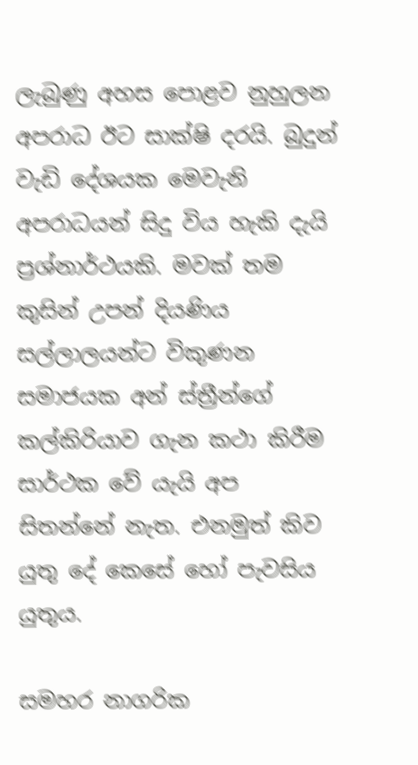ලැබුණු අහස පොළව නුහුලන අපරාධ ඊට සාක්ෂි දරයි. බුදුන් වැඩි දේශයක මෙවැනි අපරාධයන් සිදු විය හැකි දැයි ප්‍රශ්නාර්ථයකි. මවක් තම කුසින් උපන් දියණිය සල්ලාලයන්ට විකුණන සමාජයක අන් ස්ත්‍රීන්ගේ කල්කිරියාව ගැන කථා කිරීම සාර්ථක වේ යැයි අප සිතන්නේ නැත. එනමුත් කිව යුතු දේ කෙසේ හෝ පැවසිය යුතුය.

සමහර නාගරික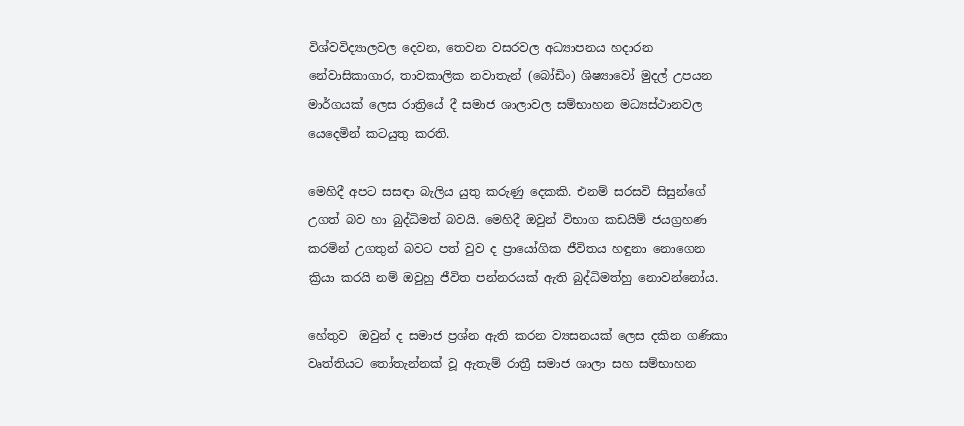විශ්වවිද්‍යාලවල දෙවන, තෙවන වසරවල අධ්‍යාපනය හදාරන නේවාසිකාගාර, තාවකාලික නවාතැන් (බෝඩිං) ශිෂ්‍යාවෝ මුදල් උපයන මාර්ගයක් ලෙස රාත්‍රියේ දී සමාජ ශාලාවල සම්භාහන මධ්‍යස්ථානවල යෙදෙමින් කටයුතු කරති.

මෙහිදී අපට සසඳා බැලිය යුතු කරුණු දෙකකි. එනම් සරසවි සිසුන්ගේ උගත් බව හා බුද්ධිමත් බවයි. මෙහිදී ඔවුන් විභාග කඩයිම් ජයග්‍රහණ කරමින් උගතුන් බවට පත් වුව ද ප්‍රායෝගික ජීවිතය හඳුනා නොගෙන ක්‍රියා කරයි නම් ඔවුහු ජීවිත පන්නරයක් ඇති බුද්ධිමත්හු නොවන්නෝය.

හේතුව  ඔවුන් ද සමාජ ප්‍රශ්න ඇති කරන ව්‍යසනයක් ලෙස දකින ගණිකා වෘත්තියට තෝතැන්නක් වූ ඇතැම් රාත්‍රී සමාජ ශාලා සහ සම්භාහන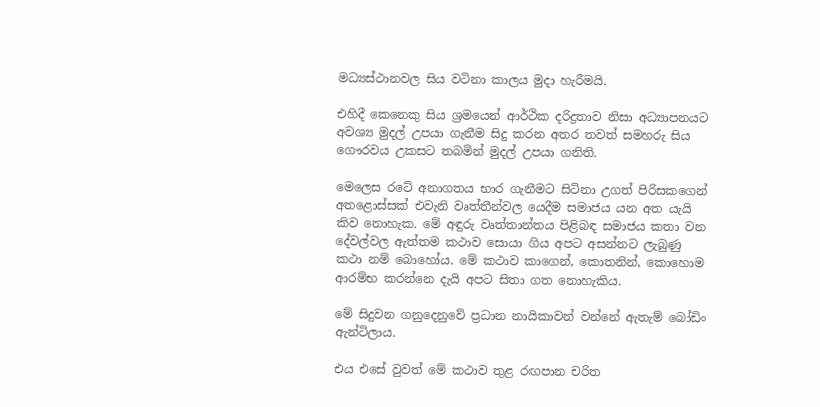මධ්‍යස්ථානවල සිය වටිනා කාලය මුදා හැරීමයි.

එහිදී කෙනෙකු සිය ශ්‍රමයෙන් ආර්ථික දරිද්‍රතාව නිසා අධ්‍යාපනයට අවශ්‍ය මුදල් උපයා ගැනීම සිදු කරන අතර තවත් සමහරු සිය ගෞරවය උකසට තබමින් මුදල් උපයා ගනිති.

මෙලෙස රටේ අනාගතය භාර ගැනීමට සිටිනා උගත් පිරිසකගෙන් අතළොස්සක් එවැනි වෘත්තීන්වල යෙදීම සමාජය යන අත යැයි කිව නොහැක. මේ අඳුරු වෘත්තාන්තය පිළිබඳ සමාජය කතා වන දේවල්වල ඇත්තම කථාව සොයා ගිය අපට අසන්නට ලැබුණු කථා නම් බොහෝය. මේ කථාව කාගෙන්, කොතනින්, කොහොම ආරම්භ කරන්නෙ දැයි අපට සිතා ගත නොහැකිය.

මේ සිදුවන ගනුදෙනුවේ ප්‍රධාන නායිකාවන් වන්නේ ඇතැම් බෝඩිං ඇන්ටිලාය.

එය එසේ වුවත් මේ කථාව තුළ රඟපාන චරිත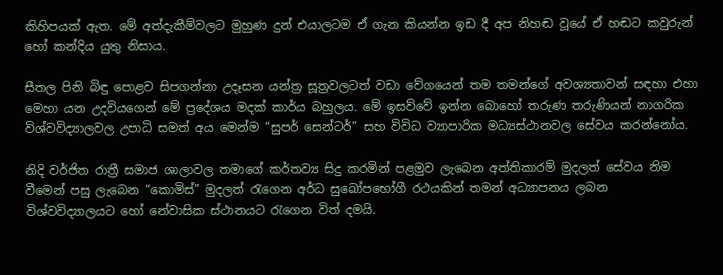කිහිපයක් ඇත. මේ අත්දැකීම්වලට මුහුණ දුන් එයාලටම ඒ ගැන කියන්න ඉඩ දී අප නිහඬ වූයේ ඒ හඬට කවුරුන් හෝ කන්දිය යුතු නිසාය.

සීතල පිනි බිඳු පොළව සිපගන්නා උදෑසන යන්ත්‍ර සූත්‍රවලටත් වඩා වේගයෙන් තම තමන්ගේ අවශ්‍යතාවන් සඳහා එහා මෙහා යන උදවියගෙන් මේ ප්‍රදේශය මදක් කාර්ය බහුලය. මේ ඉසව්වේ ඉන්න බොහෝ තරුණ තරුණියන් නාගරික විශ්වවිද්‍යාලවල උපාධි සමත් අය මෙන්ම “සුපර් සෙන්ටර්” සහ විවිධ ව්‍යාපාරික මධ්‍යස්ථානවල සේවය කරන්නෝය.

නිදි වර්ජිත රාත්‍රී සමාජ ශාලාවල තමාගේ කර්තව්‍ය සිදු කරමින් පළමුව ලැබෙන අත්තිකාරම් මුදලත් සේවය නිම වීමෙන් පසු ලැබෙන “කොමිස්” මුදලත් රැගෙන අර්ධ සුඛෝපභෝගී රථයකින් තමන් අධ්‍යාපනය ලබන විශ්වවිද්‍යාලයට හෝ නේවාසික ස්ථානයට රැගෙන විත් දමයි.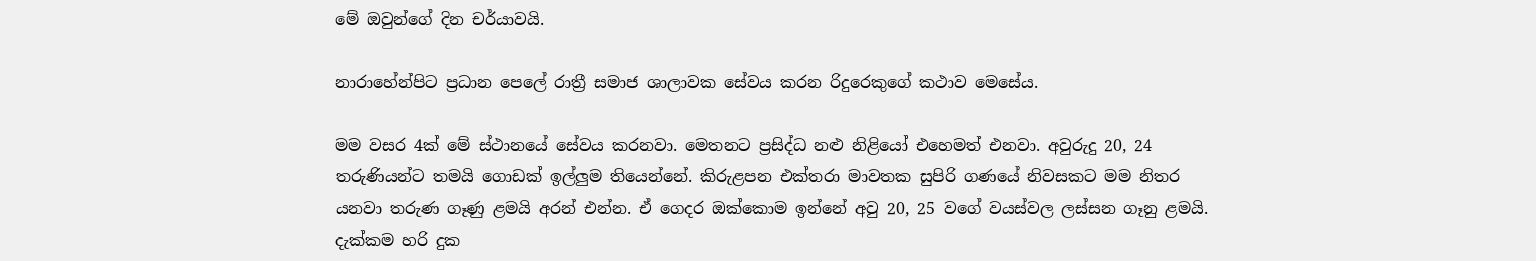මේ ඔවුන්ගේ දින චර්යාවයි.

නාරාහේන්පිට ප්‍රධාන පෙලේ රාත්‍රී සමාජ ශාලාවක සේවය කරන රිදුරෙකුගේ කථාව මෙසේය.

මම වසර 4ක් මේ ස්ථානයේ සේවය කරනවා. මෙතනට ප්‍රසිද්ධ නළු නිළියෝ එහෙමත් එනවා. අවුරුදු 20, 24 තරුණියන්ට තමයි ගොඩක් ඉල්ලුම තියෙන්නේ. කිරුළපන එක්තරා මාවතක සුපිරි ගණයේ නිවසකට මම නිතර යනවා තරුණ ගෑණු ළමයි අරන් එන්න. ඒ ගෙදර ඔක්කොම ඉන්නේ අවු 20, 25 වගේ වයස්වල ලස්සන ගෑනු ළමයි. දැක්කම හරි දුක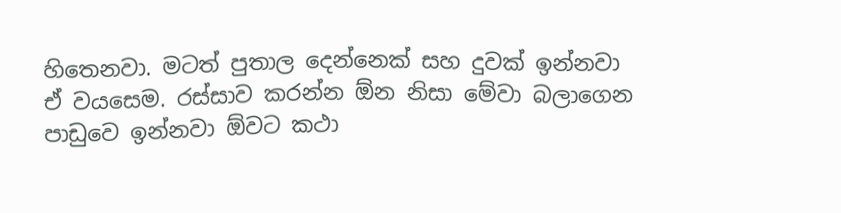හිතෙනවා. මටත් පුතාල දෙන්නෙක් සහ දුවක් ඉන්නවා ඒ වයසෙම. රස්සාව කරන්න ඕන නිසා මේවා බලාගෙන පාඩුවෙ ඉන්නවා ඕවට කථා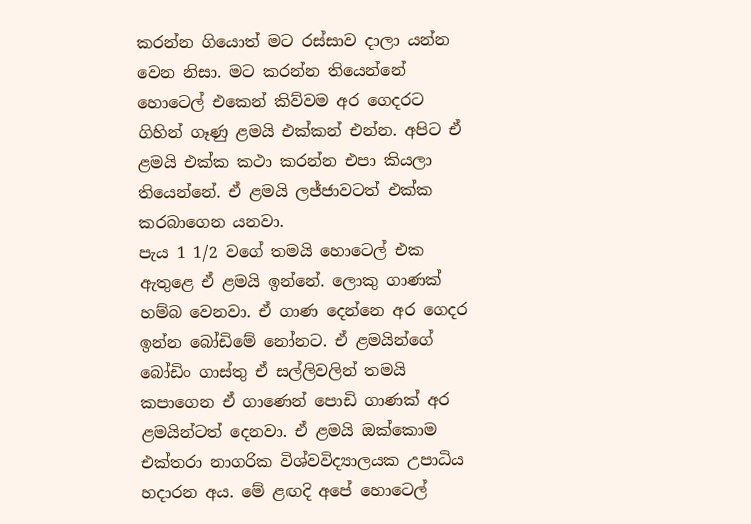කරන්න ගියොත් මට රස්සාව දාලා යන්න වෙන නිසා. මට කරන්න තියෙන්නේ හොටෙල් එකෙන් කිව්වම අර ගෙදරට ගිහින් ගෑණු ළමයි එක්කන් එන්න. අපිට ඒ ළමයි එක්ක කථා කරන්න එපා කියලා තියෙන්නේ. ඒ ළමයි ලජ්ජාවටත් එක්ක කරබාගෙන යනවා.
පැය 1 1/2 වගේ තමයි හොටෙල් එක ඇතුළෙ ඒ ළමයි ඉන්නේ. ලොකු ගාණක් හම්බ වෙනවා. ඒ ගාණ දෙන්නෙ අර ගෙදර ඉන්න බෝඩිමේ නෝනට. ඒ ළමයින්ගේ බෝඩිං ගාස්තු ඒ සල්ලිවලින් තමයි කපාගෙන ඒ ගාණෙන් පොඩි ගාණක් අර ළමයින්ටත් දෙනවා. ඒ ළමයි ඔක්කොම එක්තරා නාගරික විශ්වවිද්‍යාලයක උපාධිය හදාරන අය. මේ ළඟදි අපේ හොටෙල්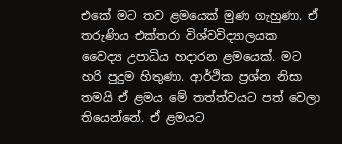එකේ මට තව ළමයෙක් මුණ ගැහුණා. ඒ තරුණිය එක්තරා විශ්වවිද්‍යාලයක වෛද්‍ය උපාධිය හදාරන ළමයෙක්. මට හරි පුදුම හිතුණා. ආර්ථික ප්‍රශ්න නිසා තමයි ඒ ළමය මේ තත්ත්වයට පත් වෙලා තියෙන්නේ. ඒ ළමයට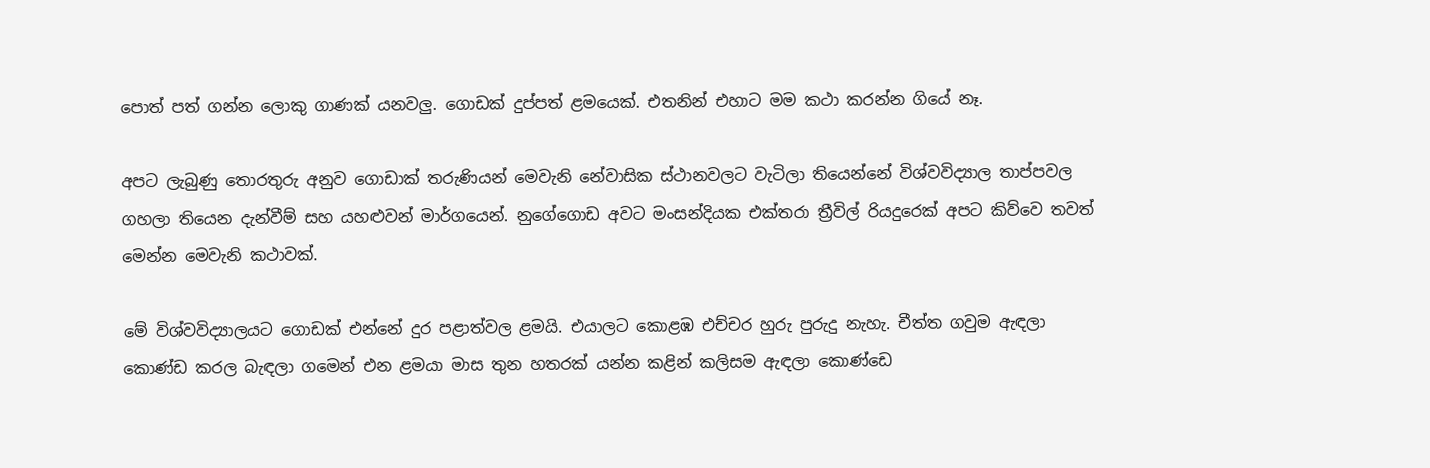පොත් පත් ගන්න ලොකු ගාණක් යනවලු. ගොඩක් දුප්පත් ළමයෙක්. එතනින් එහාට මම කථා කරන්න ගියේ නෑ.

අපට ලැබුණු තොරතුරු අනුව ගොඩාක් තරුණියන් මෙවැනි නේවාසික ස්ථානවලට වැටිලා තියෙන්නේ විශ්වවිද්‍යාල තාප්පවල ගහලා තියෙන දැන්වීම් සහ යහළුවන් මාර්ගයෙන්. නුගේගොඩ අවට මංසන්දියක එක්තරා ත්‍රීවිල් රියදුරෙක් අපට කිව්වෙ තවත් මෙන්න මෙවැනි කථාවක්.

මේ විශ්වවිද්‍යාලයට ගොඩක් එන්නේ දුර පළාත්වල ළමයි. එයාලට කොළඹ එච්චර හුරු පුරුදු නැහැ. චීත්ත ගවුම ඇඳලා කොණ්ඩ කරල බැඳලා ගමෙන් එන ළමයා මාස තුන හතරක් යන්න කළින් කලිසම ඇඳලා කොණ්ඩෙ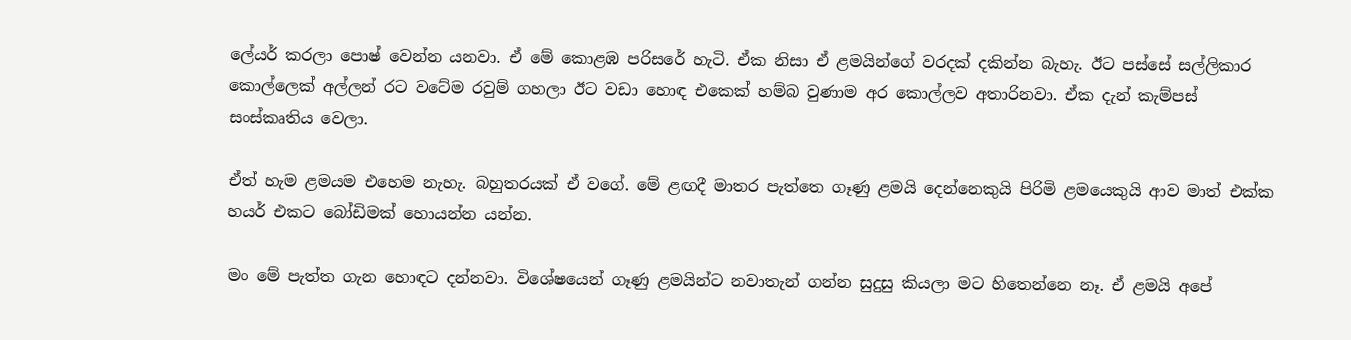ලේයර් කරලා පොෂ් වෙන්න යනවා. ඒ මේ කොළඹ පරිසරේ හැටි. ඒක නිසා ඒ ළමයින්ගේ වරදක් දකින්න බැහැ. ඊට පස්සේ සල්ලිකාර කොල්ලෙක් අල්ලන් රට වටේම රවුම් ගහලා ඊට වඩා හොඳ එකෙක් හම්බ වුණාම අර කොල්ලව අතාරිනවා. ඒක දැන් කැම්පස් සංස්කෘතිය වෙලා.

ඒත් හැම ළමයම එහෙම නැහැ. බහුතරයක් ඒ වගේ. මේ ළඟදී මාතර පැත්තෙ ගෑණු ළමයි දෙන්නෙකුයි පිරිමි ළමයෙකුයි ආව මාත් එක්ක හයර් එකට බෝඩිමක් හොයන්න යන්න.

මං මේ පැත්ත ගැන හොඳට දන්නවා. විශේෂයෙන් ගෑණු ළමයින්ට නවාතැන් ගන්න සුදුසු කියලා මට හිතෙන්නෙ නෑ. ඒ ළමයි අපේ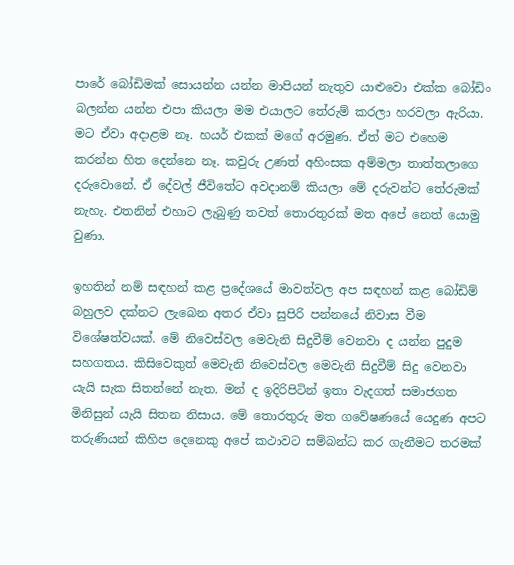පාරේ බෝඩිමක් සොයන්න යන්න මාපියන් නැතුව යාළුවො එක්ක බෝඩිං බලන්න යන්න එපා කියලා මම එයාලට තේරුම් කරලා හරවලා ඇරියා. මට ඒවා අදාළම නෑ. හයර් එකක් මගේ අරමුණ. ඒත් මට එහෙම කරන්න හිත දෙන්නෙ නෑ. කවුරු උණත් අහිංසක අම්මලා තාත්තලාගෙ දරුවොනේ. ඒ දේවල් ජීවිතේට අවදානම් කියලා මේ දරුවන්ට තේරුමක් නැහැ. එතනින් එහාට ලැබුණු තවත් තොරතුරක් මත අපේ නෙත් යොමු වුණා.

ඉහතින් නම් සඳහන් කළ ප්‍රදේශයේ මාවත්වල අප සඳහන් කළ බෝඩිම් බහුලව දක්නට ලැබෙන අතර ඒවා සුපිරි පන්නයේ නිවාස වීම විශේෂත්වයක්. මේ නිවෙස්වල මෙවැනි සිදුවීම් වෙනවා ද යන්න පුදුම සහගතය. කිසිවෙකුත් මෙවැනි නිවෙස්වල මෙවැනි සිදුවීම් සිදු වෙනවා යැයි සැක සිතන්නේ නැත. මන් ද ඉදිරිපිටින් ඉතා වැදගත් සමාජගත මිනිසුන් යැයි සිතන නිසාය. මේ තොරතුරු මත ගවේෂණයේ යෙදුණ අපට තරුණියන් කිහිප දෙනෙකු අපේ කථාවට සම්බන්ධ කර ගැනීමට තරමක්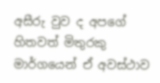අසීරු වුව ද අපගේ හිතවත් මිතුරකු මාර්ගයෙන් ඒ අවස්ථාව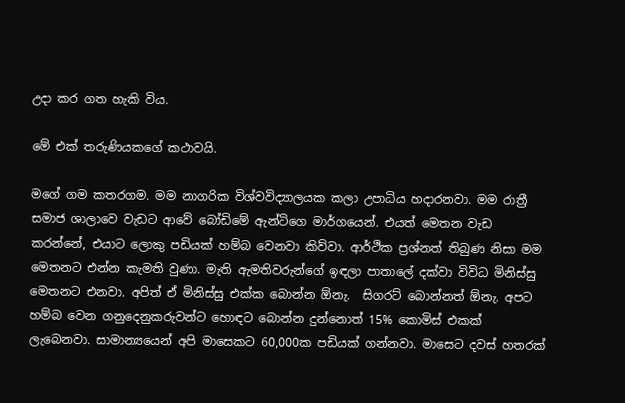උදා කර ගත හැකි විය.

මේ එක් තරුණියකගේ කථාවයි.

මගේ ගම කතරගම. මම නාගරික විශ්වවිද්‍යාලයක කලා උපාධිය හදාරනවා. මම රාත්‍රී සමාජ ශාලාවෙ වැඩට ආවේ බෝඩිමේ ඇන්ටිගෙ මාර්ගයෙන්. එයත් මෙතන වැඩ කරන්නේ, එයාට ලොකු පඩියක් හම්බ වෙනවා කිව්වා. ආර්ථික ප්‍රශ්නත් තිබුණ නිසා මම මෙතනට එන්න කැමති වුණා. මැති ඇමතිවරුන්ගේ ඉඳලා පාතාලේ දක්වා විවිධ මිනිස්සු මෙතනට එනවා. අපිත් ඒ මිනිස්සු එක්ක බොන්න ඕනැ.  සිගරට් බොන්නත් ඕනැ. අපට හම්බ වෙන ගනුදෙනුකරුවන්ට හොඳට බොන්න දුන්නොත් 15% කොමිස් එකක් ලැබෙනවා. සාමාන්‍යයෙන් අපි මාසෙකට 60,000ක පඩියක් ගන්නවා. මාසෙට දවස් හතරක්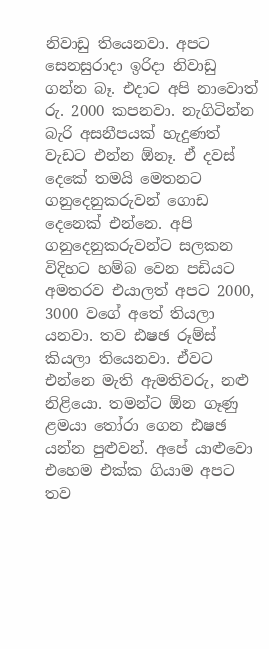නිවාඩු තියෙනවා. අපට සෙනසුරාදා ඉරිදා නිවාඩු ගන්න බෑ. එදාට අපි නාවොත් රු. 2000 කපනවා. නැගිටින්න  බැරි අසනීපයක් හැදුණත් වැඩට එන්න ඕනෑ. ඒ දවස් දෙකේ තමයි මෙතනට ගනුදෙනුකරුවන් ගොඩ දෙනෙක් එන්නෙ. අපි ගනුදෙනුකරුවන්ට සලකන විදිහට හම්බ වෙන පඩියට අමතරව එයාලත් අපට 2000, 3000 වගේ අතේ තියලා යනවා. තව ඪෂඡ රූම්ස් කියලා තියෙනවා. ඒවට එන්නෙ මැති ඇමතිවරු, නළු නිළියො. තමන්ට ඕන ගෑණු ළමයා තෝරා ගෙන ඪෂඡ යන්න පුළුවන්. අපේ යාළුවො එහෙම එක්ක ගියාම අපට තව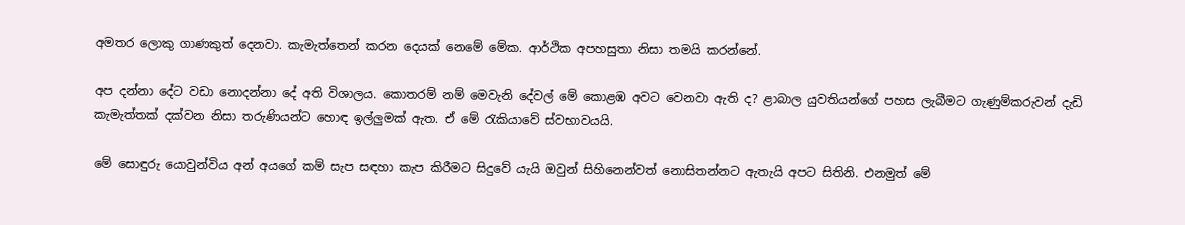අමතර ලොකු ගාණකුත් දෙනවා. කැමැත්තෙන් කරන දෙයක් නෙමේ මේක. ආර්ථික අපහසුතා නිසා තමයි කරන්නේ.

අප දන්නා දේට වඩා නොදන්නා දේ අති විශාලය. කොතරම් නම් මෙවැනි දේවල් මේ කොළඹ අවට වෙනවා ඇති ද? ළාබාල යුවතියන්ගේ පහස ලැබීමට ගැණුම්කරුවන් දැඩි කැමැත්තක් දක්වන නිසා තරුණියන්ට හොඳ ඉල්ලුමක් ඇත. ඒ මේ රැකියාවේ ස්වභාවයයි.

මේ සොඳුරු යොවුන්විය අන් අයගේ කම් සැප සඳහා කැප කිරීමට සිදුවේ යැයි ඔවුන් සිහිනෙන්වත් නොසිතන්නට ඇතැයි අපට සිතිනි. එනමුත් මේ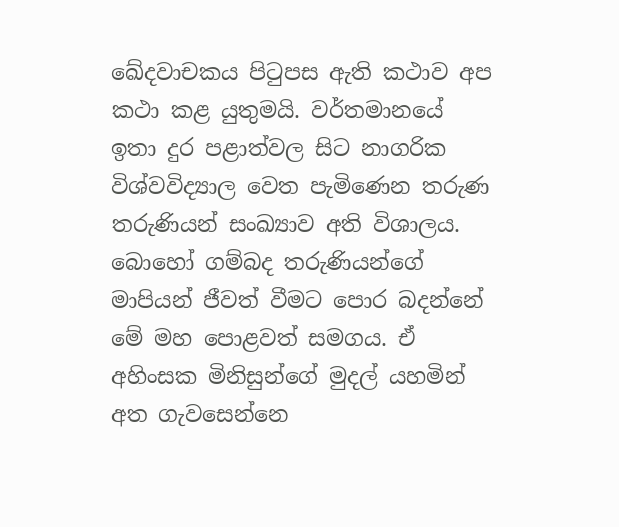ඛේදවාචකය පිටුපස ඇති කථාව අප කථා කළ යුතුමයි. වර්තමානයේ ඉතා දුර පළාත්වල සිට නාගරික විශ්වවිද්‍යාල වෙත පැමිණෙන තරුණ තරුණියන් සංඛ්‍යාව අති විශාලය. බොහෝ ගම්බද තරුණියන්ගේ මාපියන් ජීවත් වීමට පොර බදන්නේ මේ මහ පොළවත් සමගය. ඒ අහිංසක මිනිසුන්ගේ මුදල් යහමින් අත ගැවසෙන්නෙ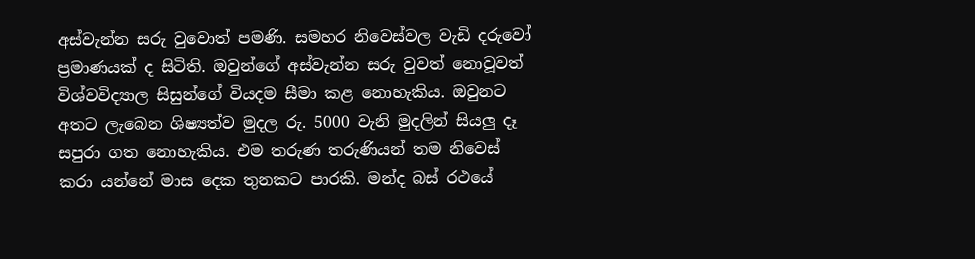අස්වැන්න සරු වුවොත් පමණි. සමහර නිවෙස්වල වැඩි දරුවෝ ප්‍රමාණයක් ද සිටිති. ඔවුන්ගේ අස්වැන්න සරු වුවත් නොවූවත් විශ්වවිද්‍යාල සිසුන්ගේ වියදම සීමා කළ නොහැකිය. ඔවුනට අතට ලැබෙන ශිෂ්‍යත්ව මුදල රු. 5000 වැනි මුදලින් සියලු දෑ සපුරා ගත නොහැකිය. එම තරුණ තරුණියන් තම නිවෙස් කරා යන්නේ මාස දෙක තුනකට පාරකි. මන්ද බස් රථයේ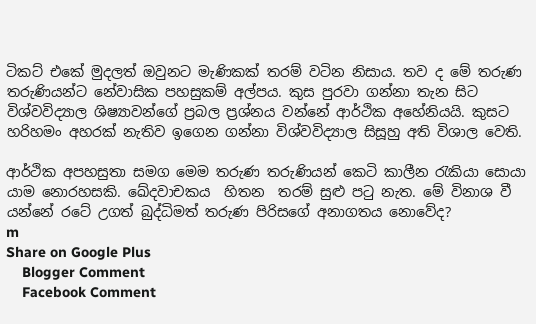ටිකට් එකේ මුදලත් ඔවුනට මැණිකක් තරම් වටින නිසාය. තව ද මේ තරුණ තරුණියන්ට නේවාසික පහසුකම් අල්පය. කුස පුරවා ගන්නා තැන සිට විශ්වවිද්‍යාල ශිෂ්‍යාවන්ගේ ප්‍රබල ප්‍රශ්නය වන්නේ ආර්ථික අහේනියයි. කුසට හරිහමං අහරක් නැතිව ඉගෙන ගන්නා විශ්වවිද්‍යාල සිසූහු අති විශාල වෙති.

ආර්ථික අපහසුතා සමග මෙම තරුණ තරුණියන් කෙටි කාලීන රැකියා සොයා යාම නොරහසකි. ඛේදවාචකය  හිතන  තරම් සුළු පටු නැත. මේ විනාශ වී යන්නේ රටේ උගත් බුද්ධිමත් තරුණ පිරිසගේ අනාගතය නොවේද?
m
Share on Google Plus
    Blogger Comment
    Facebook Comment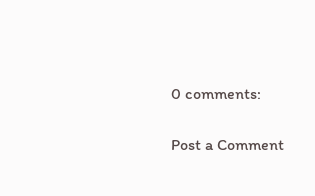0 comments:

Post a Comment